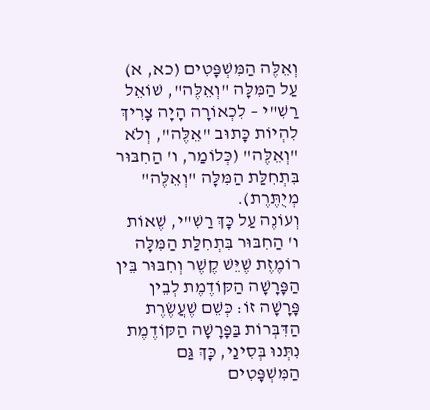וְאֵלֶּה הַמִּשְׁפָּטִים (כא, א)
עַל הַמִּלָּה "וְאֵלֶּה", שׁוֹאֵל רַשִׁ"י – לִכְאוֹרָה הָיָה צָרִיךְ לִהְיוֹת כָּתוּב "אֵלֶּה", וְלֹא "וְאֵלֶּה" (כְּלוֹמַר, ו' הַחִבּוּר בִּתְחִלַּת הַמִּלָּה "וְאֵלֶּה" מְיֻתֶּרֶת).
וְעוֹנֶה עַל כָּךְ רַשִׁ"י, שֶׁאוֹת ו' הַחִבּוּר בִּתְחִלַּת הַמִּלָּה רוֹמֶזֶת שֶׁיֵּשׁ קֶשֶׁר וְחִבּוּר בֵּין הַפָּרָשָׁה הַקּוֹדֶמֶת לְבֵין פָּרָשָׁה זוֹ: כְּשֵׁם שֶׁעֲשֶׂרֶת הַדִּבְּרוֹת בַּפָּרָשָׁה הַקּוֹדֶמֶת נִתְּנוּ בְּסִינַי, כָּךְ גַּם הַמִּשְׁפָּטִים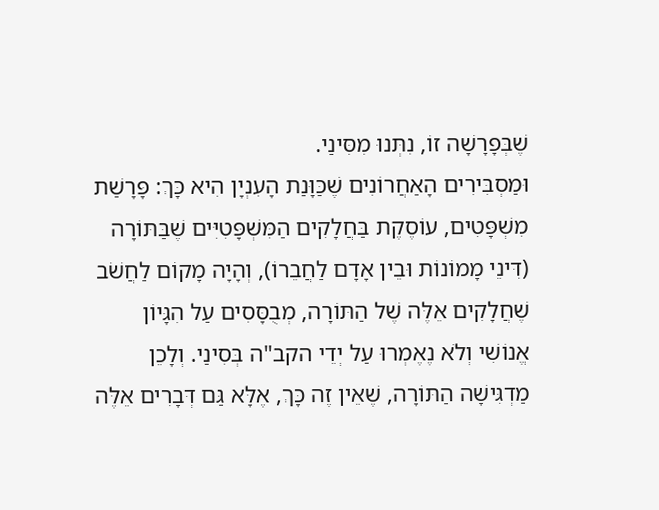שֶׁבְּפָרָשָׁה זוֹ, נִתְּנוּ מִסִּינַי.
וּמַסְבִּירִים הָאַחֲרוֹנִים שֶׁכַּוָּנַת הָעִנְיָן הִיא כָּךְ: פָּרָשַׁת מִשְׁפָּטִים, עוֹסֶקֶת בַּחֲלָקִים הַמִּשְׁפָּטִיִּים שֶׁבַּתּוֹרָה (דִּינֵי מָמוֹנוֹת וּבֵין אָדָם לַחֲבֵרוֹ), וְהָיָה מָקוֹם לַחֲשֹׁב שֶׁחֲלָקִים אֵלֶּה שֶׁל הַתּוֹרָה, מְבֻסָּסִים עַל הִגָּיוֹן אֱנוֹשִׁי וְלֹא נֶאֶמְרוּ עַל יְדֵי הקב"ה בְּסִינַי. וְלָכֵן מַדְגִּישָׁה הַתּוֹרָה, שֶׁאֵין זֶה כָּךְ, אֶלָּא גַּם דְּבָרִים אֵלֶּה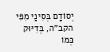יְסוֹדָם בְּסִינַי מִפִּי הקב"ה, בְּדִיּוּק כְּמוֹ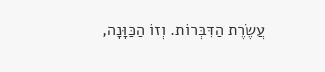עֲשֶׂרֶת הַדִּבְּרוֹת. וְזוֹ הַכַּוָּנָה,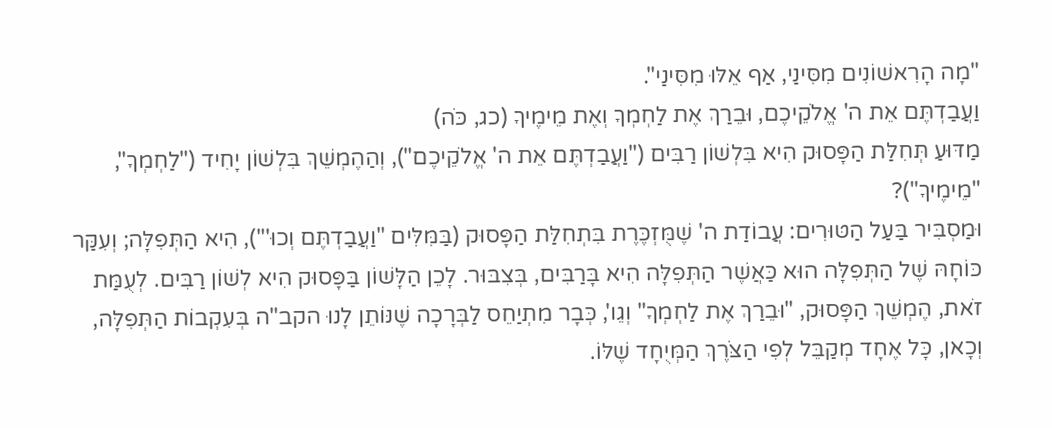"מָה הָרִאשׁוֹנִים מִסִּינַי, אַף אֵלּוּ מִסִּינַי".
וַעֲבַדְתֶּם אֵת ה' אֱלֹקֵיכֶם, וּבֵרַךְ אֶת לַחְמְךָ וְאֶת מֵימֶיךָ (כג, כֹּה)
מַדּוּעַ תְּחִלַּת הַפָּסוּק הִיא בִּלְשׁוֹן רַבִּים ("וַעֲבַדְתֶּם אֵת ה' אֱלֹקֵיכֶם"), וְהַהֶמְשֵׁךְ בִּלְשׁוֹן יָחִיד ("לַחְמְךָ", "מֵימֶיךָ")?
וּמַסְבִּיר בַּעַל הַטּוּרִים: עֲבוֹדַת ה' שֶׁמֻּזְכֶּרֶת בִּתְחִלַּת הַפָּסוּק (בַּמִּלִּים "וַעֲבַדְתֶּם וְכוּ'"), הִיא הַתְּפִלָּה; וְעִקַּר כּוֹחָהּ שֶׁל הַתְּפִלָּה הוּא כַּאֲשֶׁר הַתְּפִלָּה הִיא בָּרַבִּים, בְּצִבּוּר. לָכֵן הַלָּשׁוֹן בַּפָּסוּק הִיא לְשׁוֹן רַבִּים. לְעֻמַּת זֹאת, הֶמְשֵׁךְ הַפָּסוּק, "וּבֵרַךְ אֶת לַחְמְךָ" וְגֵו', כְּבָר מִתְיַחֵס לַבְּרָכָה שֶׁנּוֹתֵן לָנוּ הקב"ה בְּעִקְבוֹת הַתְּפִלָּה, וְכָאן, כָּל אֶחָד מְקַבֵּל לְפִי הַצֹּרֶךְ הַמְּיֻחָד שֶׁלּוֹ.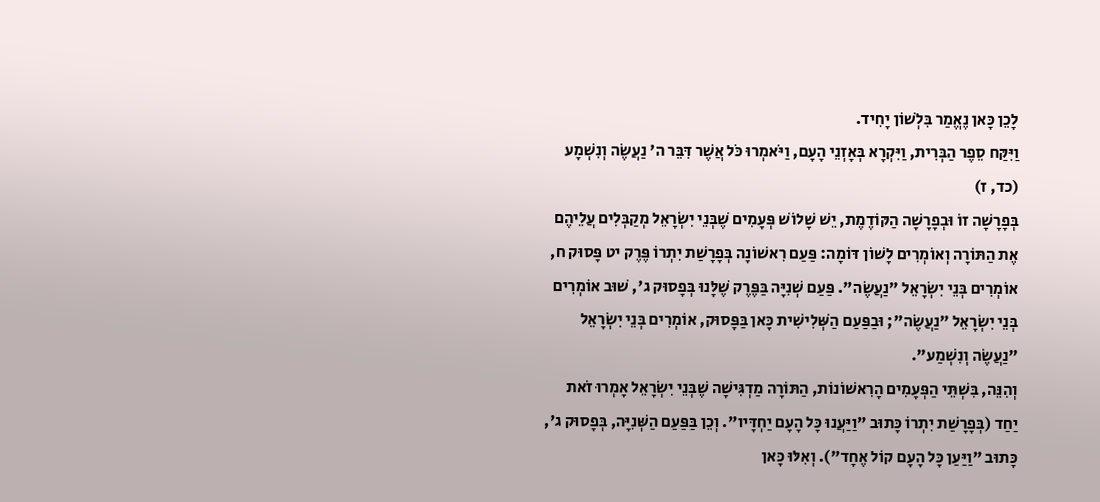לָכֵן כָּאן נֶאֱמַר בִּלְשׁוֹן יָחִיד.
וַיִּקַּח סֵפֶר הַבְּרִית, וַיִּקְרָא בְּאָזְנֵי הָעָם, וַיֹּאמְרוּ כֹּל אֲשֶׁר דִּבֵּר ה' נַעֲשֶׂה וְנִשְׁמָע (כד, ז)
בְּפָרָשָׁה זוֹ וּבְפָרָשָׁה הַקּוֹדֶמֶת, יֵשׁ שָׁלוֹשׁ פְּעָמִים שֶׁבְּנֵי יִשְׂרָאֵל מְקַבְּלִים עֲלֵיהֶם אֶת הַתּוֹרָה וְאוֹמְרִים לָשׁוֹן דּוֹמָה: פַּעַם רִאשׁוֹנָה בְּפָרָשַׁת יִתְרוֹ פֶּרֶק יט פָּסוּק ח, אוֹמְרִים בְּנֵי יִשְׂרָאֵל "נַעֲשֶׂה". פַּעַם שְׁנִיָּה בַּפֶּרֶק שֶׁלָּנוּ בְּפָסוּק ג', שׁוּב אוֹמְרִים בְּנֵי יִשְׂרָאֵל "נַעֲשֶׂה"; וּבַפַּעַם הַשְּׁלִישִׁית כָּאן בַּפָּסוּק, אוֹמְרִים בְּנֵי יִשְׂרָאֵל "נַעֲשֶׂה וְנִשְׁמַע".
וְהִנֵּה, בִּשְׁתֵּי הַפְּעָמִים הָרִאשׁוֹנוֹת, הַתּוֹרָה מַדְגִּישָׁה שֶׁבְּנֵי יִשְׂרָאֵל אָמְרוּ זֹאת יַחַד (בְּפָרָשַׁת יִתְרוֹ כָּתוּב "וַיַּעֲנוּ כָּל הָעָם יַחְדָּיו". וְכֵן בַּפַּעַם הַשְּׁנִיָּה, בְּפָסוּק ג', כָּתוּב "וַיַּעַן כָּל הָעָם קוֹל אֶחָד"). וְאִלּוּ כָּאן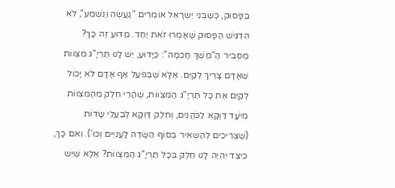בַּפָּסוּק, כְּשֶׁבְּנֵי יִשְׂרָאֵל אוֹמְרִים "נַעֲשֶׂה וְנִשְׁמַע", לֹא הִדְגִּישׁ הַפָּסוּק שֶׁאָמְרוּ זֹאת יַחַד. מַדּוּעַ זֶה כָּךְ?
מַסְבִּיר הַ"מֶשֶׁךְ חָכְמָה": כַּיָּדוּעַ, יֵשׁ לָנוּ תַּרְיָ"ג מִצְווֹת שֶׁאָדָם צָרִיךְ לְקַיֵּם. אֶלָּא שֶׁבְּפֹעַל אַף אָדָם לֹא יָכוֹל לְקַיֵּם אֶת כָּל תַּרְיָ"ג הַמִּצְווֹת, שֶׁהֲרֵי חֵלֶק מֵהַמִּצְווֹת מְיֹעָד דַּוְקָא לַכֹּהֲנִים, וְחֵלֶק דַּוְקָא לְבַעֲלֵי שָׂדוֹת (שֶׁצְּרִיכִים לְהַשְׁאִיר בְּסוֹף הַשָּׂדֶה לָעֲנִיִּים וְכוּ'). וְאִם כָּךְ, כֵּיצַד יִהְיֶה לָנוּ חֵלֶק בְּכָל תַּרְיָ"ג הַמִּצְווֹת? אֶלָּא שֶׁיֵּשׁ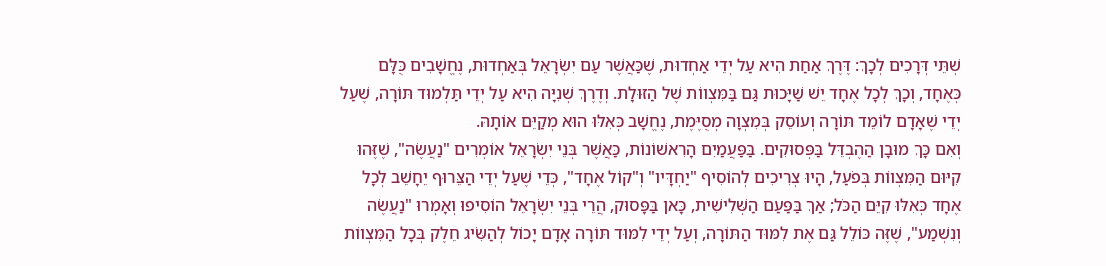שְׁתֵּי דְּרָכִים לְכָךְ: דֶּרֶךְ אַחַת הִיא עַל יְדֵי אַחְדוּת, שֶׁכַּאֲשֶׁר עַם יִשְׂרָאֵל בְּאַחְדוּת, נֶחֱשָׁבִים כֻּלָּם כְּאֶחָד, וְכָךְ לְכָל אֶחָד יֵשׁ שַׁיָּכוּת גַּם בַּמִּצְווֹת שֶׁל הַזּוּלָת. וְדֶרֶךְ שְׁנִיָּה הִיא עַל יְדֵי תַּלְמוּד תּוֹרָה, שֶׁעַל יְדֵי שֶׁאָדָם לוֹמֵד תּוֹרָה וְעוֹסֵק בְּמִצְוָה מְסֻיֶּמֶת, נֶחֱשָׁב כְּאִלּוּ הוּא מְקַיֵּם אוֹתָהּ.
וְאִם כָּךְ מוּבָן הַהֶבְדֵּל בַּפְּסוּקִים. בַּפַּעֲמַיִם הָרִאשׁוֹנוֹת, כַּאֲשֶׁר בְּנֵי יִשְׂרָאֵל אוֹמְרִים "נַעֲשֶׂה", שֶׁזֶּהוּ קִיּוּם הַמִּצְווֹת בְּפֹעַל, הָיוּ צְרִיכִים לְהוֹסִיף "יַחְדָּיו" וְ"קוֹל אֶחָד", כְּדֵי שֶׁעַל יְדֵי הַצֵּרוּף יֵחָשֵׁב לְכָל אֶחָד כְּאִלּוּ קִיֵּם הַכֹּל; אַךְ בַּפַּעַם הַשְּׁלִישִׁית, כָּאן בַּפָּסוּק, הֲרֵי בְּנֵי יִשְׂרָאֵל הוֹסִיפוּ וְאָמְרוּ "נַעֲשֶׂה וְנִשְׁמַע", שֶׁזֶּה כּוֹלֵל גַּם אֶת לִמּוּד הַתּוֹרָה, וְעַל יְדֵי לִמּוּד תּוֹרָה אָדָם יָכוֹל לְהַשִּׂיג חֵלֶק בְּכָל הַמִּצְווֹת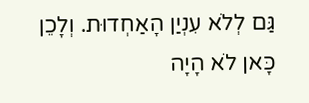גַּם לְלֹא עִנְיַן הָאַחְדוּת. וְלָכֵן כָּאן לֹא הָיָה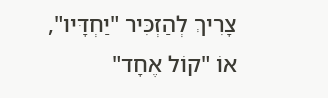צָרִיךְ לְהַזְכִּיר "יַחְדָּיו", אוֹ "קוֹל אֶחָד"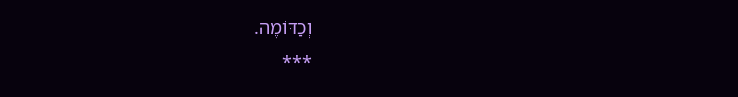וְכַדּוֹמֶה.
***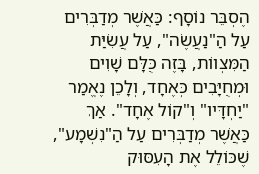הֶסְבֵּר נוֹסָף: כַּאֲשֶׁר מְדַבְּרִים עַל הַ"נַעֲשֶׂה", עַל עֲשִׂיַּת הַמִּצְווֹת, בָּזֶה כֻּלָּם שָׁוִים וּמְחֻיָּבִים כְּאֶחָד, וְלָכֵן נֶאֱמַר "יַחְדָּיו" וְ"קוֹל אֶחָד". אַךְ כַּאֲשֶׁר מְדַבְּרִים עַל הַ"נִשְׁמָע", שֶׁכּוֹלֵל אֶת הָעִסּוּק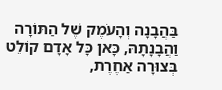בַּהֲבָנָה וְהָעֹמֶק שֶׁל הַתּוֹרָה וַהֲבָנָתָהּ, כָּאן כָּל אָדָם קוֹלֵט בְּצוּרָה אַחֶרֶת,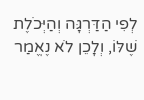לְפִי הַדַּרְגָּה וְהַיְּכֹלֶת שֶׁלּוֹ, וְלָכֵן לֹא נֶאֱמַר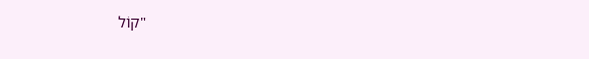"קוֹל